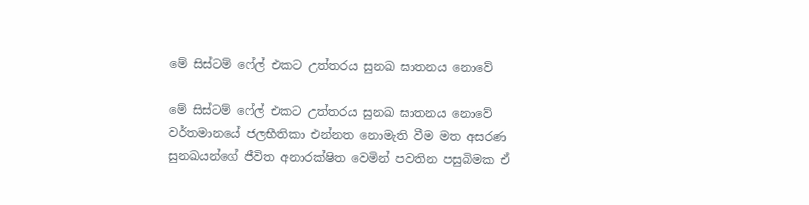මේ සිස්ටම් ෆේල් එකට උත්තරය සුනඛ ඝාතනය නොවේ

මේ සිස්ටම් ෆේල් එකට උත්තරය සුනඛ ඝාතනය නොවේ වර්තමානයේ ජලභීතිකා එන්නත නොමැති වීම මත අසරණ සුනඛයන්ගේ ජීවිත අනාරක්ෂිත වෙමින් පවතින පසුබිමක ඒ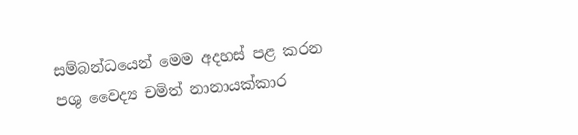සම්බන්ධයෙන් මෙම අදහස් පළ කරන පශු වෛද්‍ය චමිත් නානායක්කාර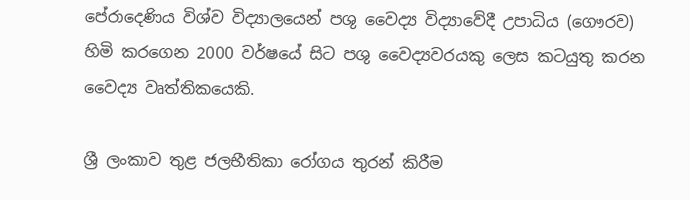පේරාදෙණිය විශ්ව විද්‍යාලයෙන් පශු වෛද්‍ය විද්‍යාවේදී උපාධිය (ගෞරව) හිමි කරගෙන 2000 වර්ෂයේ සිට පශු වෛද්‍යවරයකු ලෙස කටයුතු කරන වෛද්‍ය වෘත්තිකයෙකි.

ශ්‍රී ලංකාව තුළ ජලභීතිකා රෝගය තුරන් කිරීම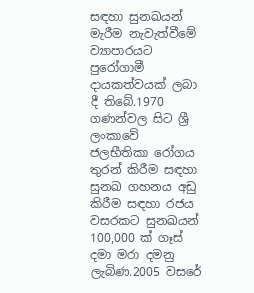සඳහා සුනඛයන් මැරීම නැවැත්වීමේ ව්‍යාපාරයට පුරෝගාමී දායකත්වයක් ලබා දී තිබේ.1970 ගණන්වල සිට ශ්‍රී ලංකාවේ ජලභීතිකා රෝගය තුරන් කිරීම සඳහා සුනඛ ගහනය අඩු කිරීම සඳහා රජය වසරකට සුනඛයන් 100,000 ක් ගෑස් දමා මරා දමනු ලැබිණ.2005 වසරේ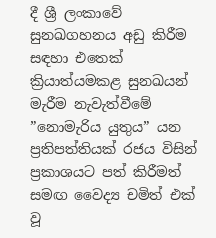දී ශ්‍රී ලංකාවේ සුනඛගහනය අඩු කිරීම සඳහා එතෙක් ක්‍රියාත්යමකළ සුනඛයන් මැරීම නැවැත්වීමේ ”නොමැරිය යුතුය” යන ප්‍රතිපත්තියක් රජය විසින් ප්‍රකාශයට පත් කිරීමත් සමඟ වෛද්‍ය චමිත් එක් වූ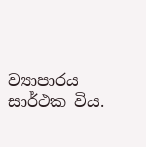ව්‍යාපාරය සාර්ථක විය.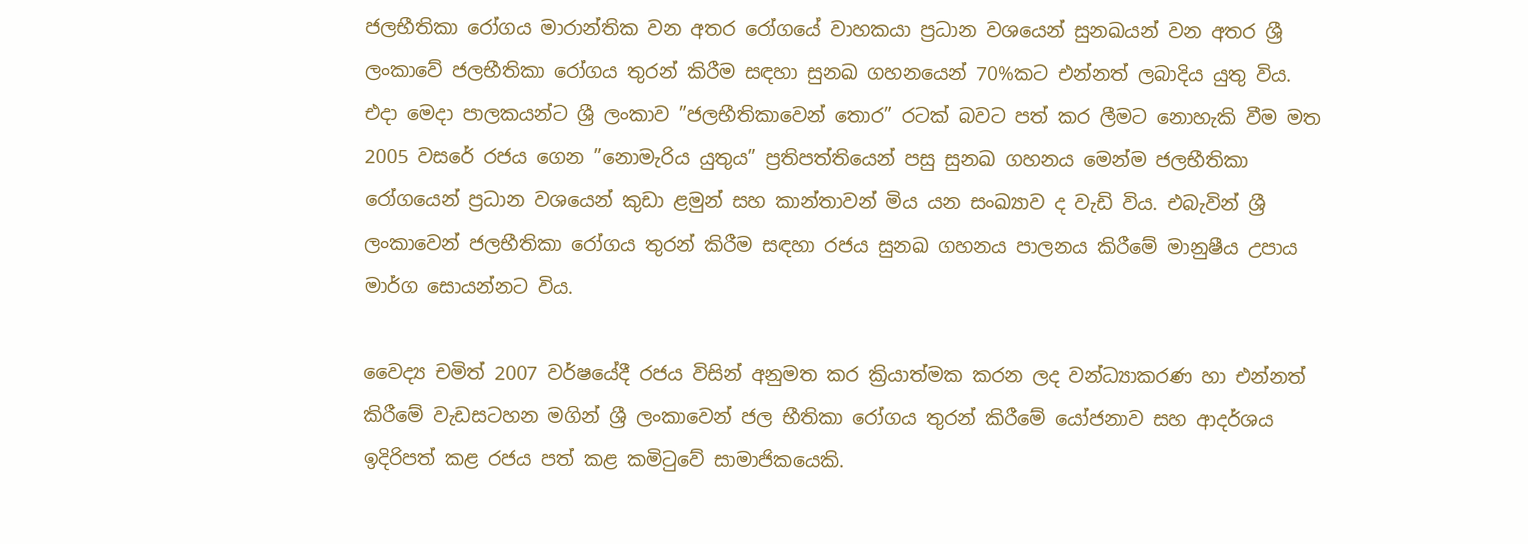ජලභීතිකා රෝගය මාරාන්තික වන අතර රෝගයේ වාහකයා ප්‍රධාන වශයෙන් සුනඛයන් වන අතර ශ්‍රී ලංකාවේ ජලභීතිකා රෝගය තුරන් කිරීම සඳහා සුනඛ ගහනයෙන් 70%කට එන්නත් ලබාදිය යුතු විය. එදා මෙදා පාලකයන්ට ශ්‍රී ලංකාව ”ජලභීතිකාවෙන් තොර” රටක් බවට පත් කර ලීමට නොහැකි වීම මත 2005 වසරේ රජය ගෙන ”නොමැරිය යුතුය” ප්‍රතිපත්තියෙන් පසු සුනඛ ගහනය මෙන්ම ජලභීතිකා රෝගයෙන් ප්‍රධාන වශයෙන් කුඩා ළමුන් සහ කාන්තාවන් මිය යන සංඛ්‍යාව ද වැඩි විය. එබැවින් ශ්‍රී ලංකාවෙන් ජලභීතිකා රෝගය තුරන් කිරීම සඳහා රජය සුනඛ ගහනය පාලනය කිරීමේ මානුෂීය උපාය මාර්ග සොයන්නට විය.

වෛද්‍ය චමිත් 2007 වර්ෂයේදී රජය විසින් අනුමත කර ක්‍රියාත්මක කරන ලද වන්ධ්‍යාකරණ හා එන්නත් කිරීමේ වැඩසටහන මගින් ශ්‍රී ලංකාවෙන් ජල භීතිකා රෝගය තුරන් කිරීමේ යෝජනාව සහ ආදර්ශය ඉදිරිපත් කළ රජය පත් කළ කමිටුවේ සාමාජිකයෙකි.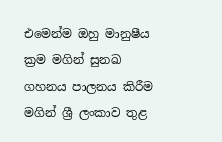එමෙන්ම ඔහු මානුෂීය ක්‍රම මගින් සුනඛ ගහනය පාලනය කිරීම මගින් ශ්‍රී ලංකාව තුළ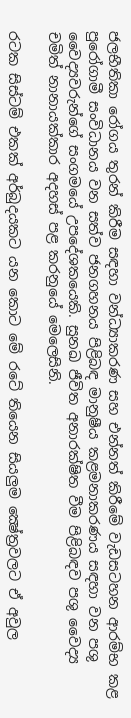ජලභීතිකා රෝගය තුරන් කිරීම සඳහා වන්ධ්‍යාකරණ සහ එන්නත් කිරීමේ වැඩසටහන ආරම්භ කළ පුරෝගාමී සංවිධානය වන සත්ව ජනගහනය පිළිබඳ මානුෂීය කළමනාකරණය සඳහා වන පශු වෛද්‍යවරුන්ගේ සංගමයේ උපදේශකයෙකි. සුනඛ ජීවිත අනාරක්ෂිත වීම පිළිබඳව පශු වෛද්‍ය චමිත් නානායක්කාර අදහස් පළ කරනුයේ මෙලෙසිනි.

රටක සිස්ටම් එකක් අර්බුදයකට යන කොට මේ රටේ තියෙන සියලුම ක්‍ෂේත්‍රවලට ඒ අවුල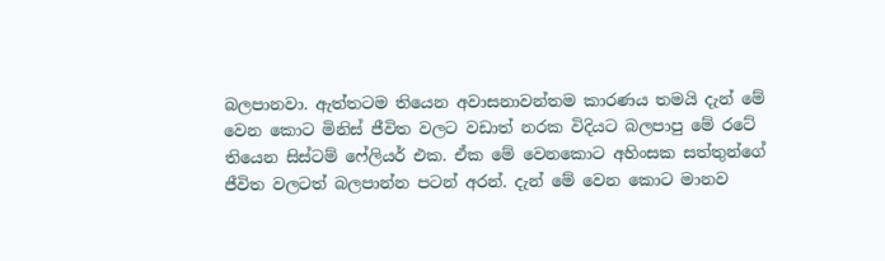බලපානවා. ඇත්තටම තියෙන අවාසනාවන්තම කාරණය තමයි දැන් මේ වෙන කොට මිනිස් ජීවිත වලට වඩාත් නරක විදියට බලපාපු මේ රටේ තියෙන සිස්ටම් ෆේලියර් එක. ඒක මේ වෙනකොට අහිංසක සත්තුන්ගේ ජීවිත වලටත් බලපාන්න පටන් අරන්. දැන් මේ වෙන කොට මානව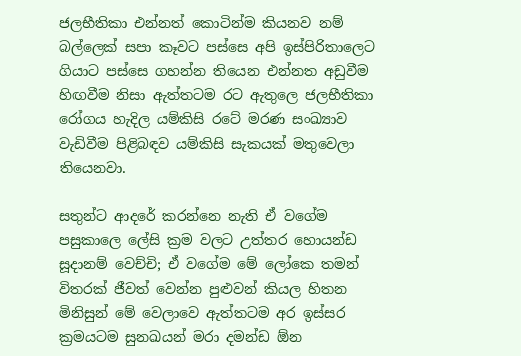ජලභීතිකා එන්නත් කොටින්ම කියනව නම් බල්ලෙක් සපා කෑවට පස්සෙ අපි ඉස්පිරිතාලෙට ගියාට පස්සෙ ගහන්න තියෙන එන්නත අඩුවීම හිඟවීම නිසා ඇත්තටම රට ඇතුලෙ ජලභීතිකා රෝගය හැදිල යම්කිසි රටේ මරණ සංඛ්‍යාව වැඩිවීම පිළිබඳව යම්කිසි සැකයක් මතුවෙලා තියෙනවා.

සතුන්ට ආදරේ කරන්නෙ නැති ඒ වගේම පසුකාලෙ ලේසි ක්‍රම වලට උත්තර හොයන්ඩ සූදානම් වෙච්චි; ඒ වගේම මේ ලෝකෙ තමන් විතරක් ජීවත් වෙන්න පුළුවන් කියල හිතන මිනිසුන් මේ වෙලාවෙ ඇත්තටම අර ඉස්සර ක්‍රමයටම සුනඛයන් මරා දමන්ඩ ඕන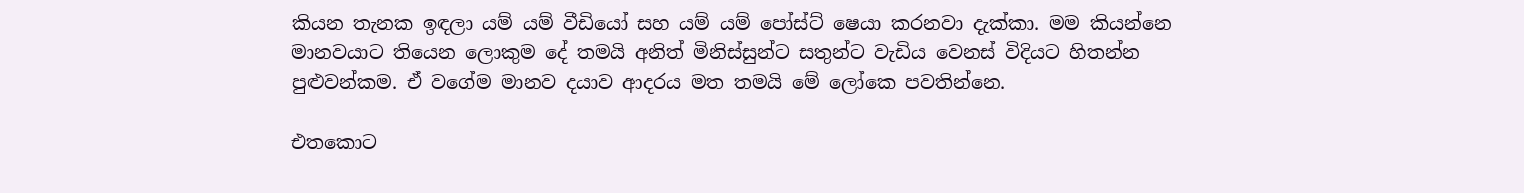කියන තැනක ඉඳලා යම් යම් වීඩියෝ සහ යම් යම් පෝස්ට් ෂෙයා කරනවා දැක්කා. මම කියන්නෙ මානවයාට තියෙන ලොකුම දේ තමයි අනිත් මිනිස්සුන්ට සතුන්ට වැඩිය වෙනස් විදියට හිතන්න පුළුවන්කම. ඒ වගේම මානව දයාව ආදරය මත තමයි මේ ලෝකෙ පවතින්නෙ.

එතකොට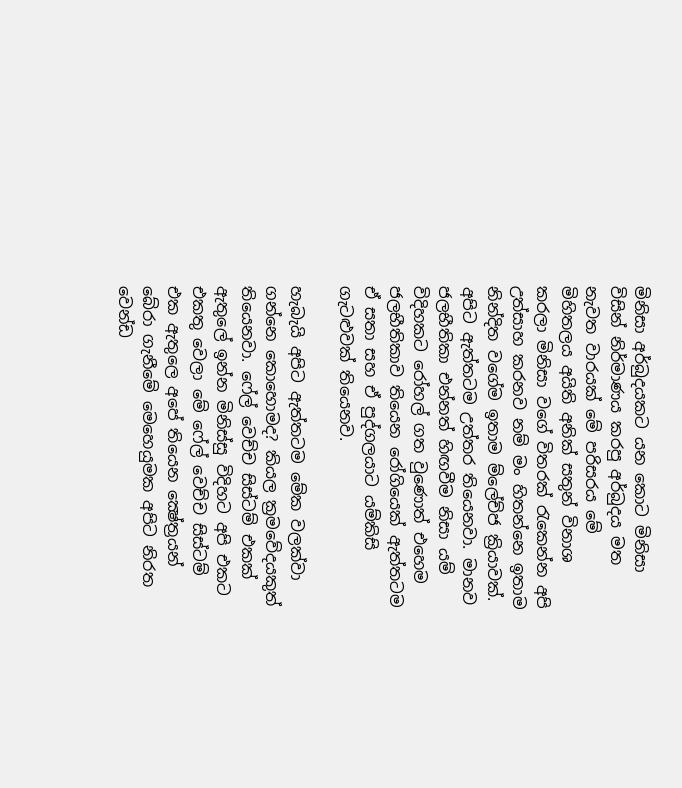මිනිසා අර්බුදයකට යන කොට මිනිසා විසින් නිර්මාණය කරපු අර්බුදය මත නැවත වාරයක් මේ පරිසරය මේ මිහිතලය අයිති අනික් සතුන් විනාශ කරලා මිනිසා වගේ විතරක් රැකෙන්න අපි උත්සාහ කරනව නම් මං හිතන්නෙ ඉතාම නින්දිත වගේම ඉතාම ම්ලේච්ජ ක්‍රියාවක්. අපිට ඇත්තටම උත්තර තියෙනවා. මානව ජලභීතිකා එන්නත් හිඟවීම නිසා යම් විදිහකට රෝහල් ගත වුණොත් එහෙම ජලභීතිකාව තියෙන රෝගියෙක් ඇත්තටම ඒ සතා සහ ඒ පුද්ගලයාට යම්කිසි ගැටළුවක් තියෙනව.

හැබැයි අපිට ඇත්තටම මේක වලක්වා ගන්නෙ කොහොමද? කියල ක්‍රමවේදයකුත් තියෙනවා. ෆේල් වෙච්ච සිස්ටම් එකක් ඇතුලේ ඉන්න මිනිස්සු විදිහට අපි එකට එකතු වෙලා මේ ෆේල් වෙච්ච සිස්ටම් එක ඇතුලෙ අපේ තියෙන ක්‍ෂේත්‍රයන් බේරා ගැනීමේ මෙහෙයුමක අපිට නිරත වෙන්ඩ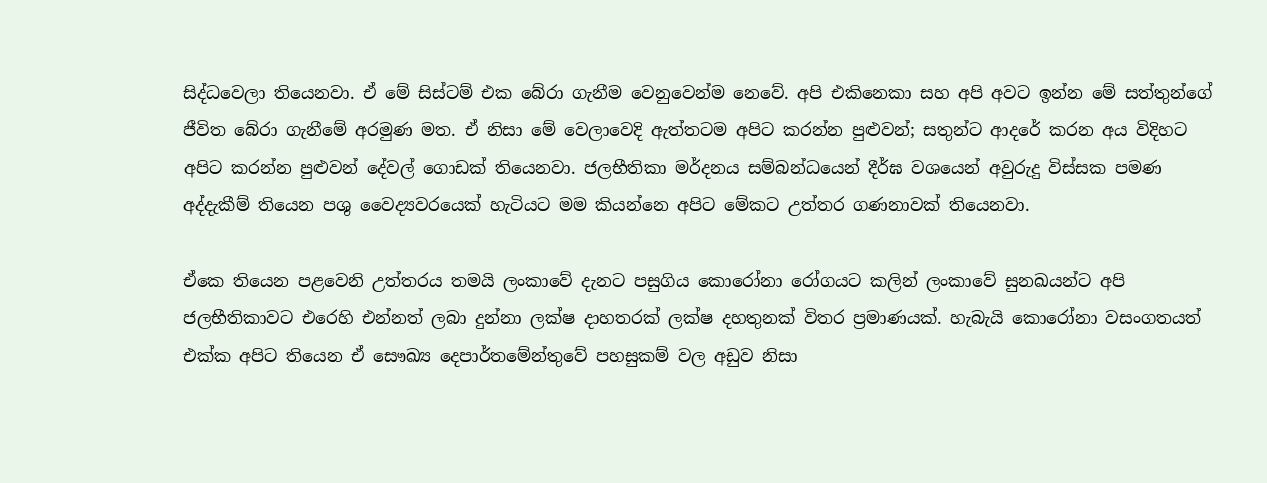සිද්ධවෙලා තියෙනවා. ඒ මේ සිස්ටම් එක බේරා ගැනීම වෙනුවෙන්ම නෙවේ. අපි එකිනෙකා සහ අපි අවට ඉන්න මේ සත්තුන්ගේ ජීවිත බේරා ගැනීමේ අරමුණ මත. ඒ නිසා මේ වෙලාවෙදි ඇත්තටම අපිට කරන්න පුළුවන්; සතුන්ට ආදරේ කරන අය විදිහට අපිට කරන්න පුළුවන් දේවල් ගොඩක් තියෙනවා. ජලභීතිකා මර්දනය සම්බන්ධයෙන් දීර්ඝ වශයෙන් අවුරුදු විස්සක පමණ අද්දැකීම් තියෙන පශු වෛද්‍යවරයෙක් හැටියට මම කියන්නෙ අපිට මේකට උත්තර ගණනාවක් තියෙනවා.

ඒකෙ තියෙන පළවෙනි උත්තරය තමයි ලංකාවේ දැනට පසුගිය කොරෝනා රෝගයට කලින් ලංකාවේ සුනඛයන්ට අපි ජලභීතිකාවට එරෙහි එන්නත් ලබා දුන්නා ලක්ෂ දාහතරක් ලක්ෂ දහතුනක් විතර ප්‍රමාණයක්. හැබැයි කොරෝනා වසංගතයත් එක්ක අපිට තියෙන ඒ සෞඛ්‍ය දෙපාර්තමේන්තුවේ පහසුකම් වල අඩුව නිසා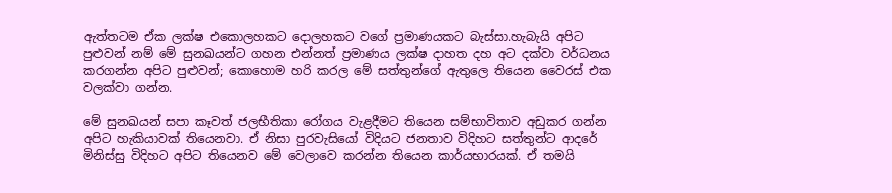ඇත්තටම ඒක ලක්ෂ එකොලහකට දොලහකට වගේ ප්‍රමාණයකට බැස්සා.හැබැයි අපිට පුළුවන් නම් මේ සුනඛයන්ට ගහන එන්නත් ප්‍රමාණය ලක්ෂ දාහත දහ අට දක්වා වර්ධනය කරගන්න අපිට පුළුවන්; කොහොම හරි කරල මේ සත්තුන්ගේ ඇතුලෙ තියෙන වෛරස් එක වලක්වා ගන්න.

මේ සුනඛයන් සපා කෑවත් ජලභීතිකා රෝගය වැළදීමට තියෙන සම්භාවිතාව අඩුකර ගන්න අපිට හැකියාවක් තියෙනවා. ඒ නිසා පුරවැසියෝ විදියට ජනතාව විදිහට සත්තුන්ට ආදරේ මිනිස්සු විදිහට අපිට තියෙනව මේ වෙලාවෙ කරන්න තියෙන කාර්යභාරයක්. ඒ තමයි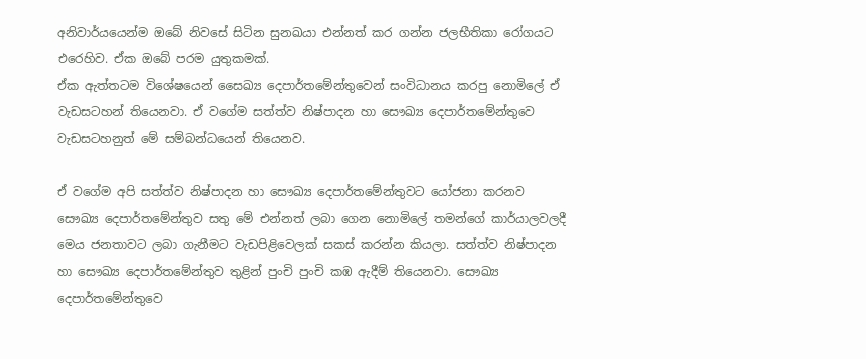අනිවාර්යයෙන්ම ඔබේ නිවසේ සිටින සුනඛයා එන්නත් කර ගන්න ජලභීතිකා රෝගයට එරෙහිව. ඒක ඔබේ පරම යුතුකමක්.
ඒක ඇත්තටම විශේෂයෙන් සෛඛ්‍ය දෙපාර්තමේන්තුවෙන් සංවිධානය කරපු නොමිලේ ඒ වැඩසටහන් තියෙනවා. ඒ වගේම සත්ත්ව නිෂ්පාදන හා සෞඛ්‍ය දෙපාර්තමේන්තුවෙ වැඩසටහනුත් මේ සම්බන්ධයෙන් තියෙනව.

ඒ වගේම අපි සත්ත්ව නිෂ්පාදන හා සෞඛ්‍ය දෙපාර්තමේන්තුවට යෝජනා කරනව සෞඛ්‍ය දෙපාර්තමේන්තුව සතු මේ එන්නත් ලබා ගෙන නොමිලේ තමන්ගේ කාර්යාලවලදී මෙය ජනතාවට ලබා ගැනීමට වැඩපිළිවෙලක් සකස් කරන්න කියලා. සත්ත්ව නිෂ්පාදන හා සෞඛ්‍ය දෙපාර්තමේන්තුව තුළින් පුංචි පුංචි කඹ ඇදීම් තියෙනවා. සෞඛ්‍ය දෙපාර්තමේන්තුවෙ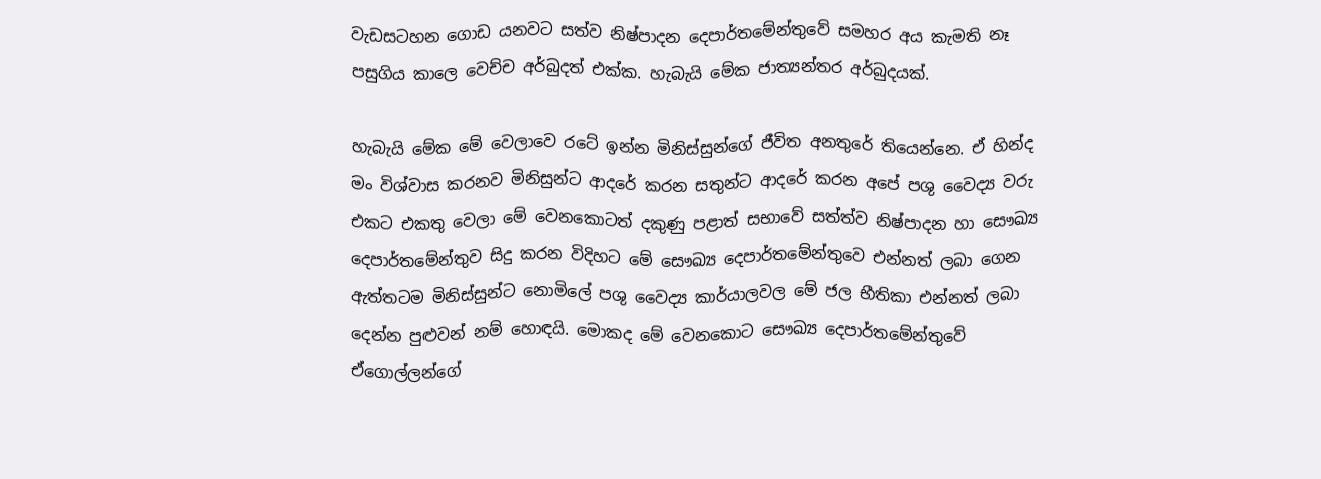වැඩසටහන ගොඩ යනවට සත්ව නිෂ්පාදන දෙපාර්තමේන්තුවේ සමහර අය කැමති නෑ පසුගිය කාලෙ වෙච්ච අර්බුදත් එක්ක. හැබැයි මේක ජාත්‍යන්තර අර්බුදයක්.

හැබැයි මේක මේ වෙලාවෙ රටේ ඉන්න මිනිස්සුන්ගේ ජීවිත අනතුරේ තියෙන්නෙ. ඒ හින්ද මං විශ්වාස කරනව මිනිසුන්ට ආදරේ කරන සතුන්ට ආදරේ කරන අපේ පශු වෛද්‍ය වරු එකට එකතු වෙලා මේ වෙනකොටත් දකුණු පළාත් සභාවේ සත්ත්ව නිෂ්පාදන හා සෞඛ්‍ය දෙපාර්තමේන්තුව සිදු කරන විදිහට මේ සෞඛ්‍ය දෙපාර්තමේන්තුවෙ එන්නත් ලබා ගෙන ඇත්තටම මිනිස්සුන්ට නොමිලේ පශු වෛද්‍ය කාර්යාලවල මේ ජල භීතිකා එන්නත් ලබා දෙන්න පුළුවන් නම් හොඳයි. මොකද මේ වෙනකොට සෞඛ්‍ය දෙපාර්තමේන්තුවේ ඒගොල්ලන්ගේ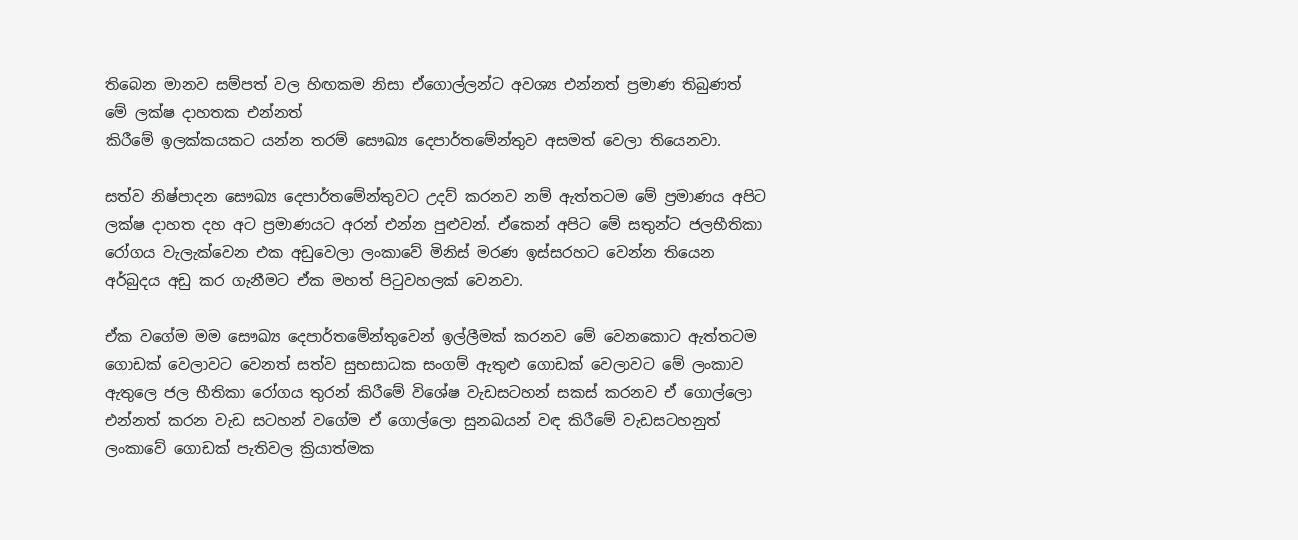තිබෙන මානව සම්පත් වල හිඟකම නිසා ඒගොල්ලන්ට අවශ්‍ය එන්නත් ප්‍රමාණ තිබුණත් මේ ලක්ෂ දාහතක එන්නත්
කිරීමේ ඉලක්කයකට යන්න තරම් සෞඛ්‍ය දෙපාර්තමේන්තුව අසමත් වෙලා තියෙනවා.

සත්ව නිෂ්පාදන සෞඛ්‍ය දෙපාර්තමේන්තුවට උදව් කරනව නම් ඇත්තටම මේ ප්‍රමාණය අපිට ලක්ෂ දාහත දහ අට ප්‍රමාණයට අරන් එන්න පුළුවන්. ඒකෙන් අපිට මේ සතුන්ට ජලභීතිකා රෝගය වැලැක්වෙන එක අඩුවෙලා ලංකාවේ මිනිස් මරණ ඉස්සරහට වෙන්න තියෙන අර්බුදය අඩු කර ගැනීමට ඒක මහත් පිටුවහලක් වෙනවා.

ඒක වගේම මම සෞඛ්‍ය දෙපාර්තමේන්තුවෙන් ඉල්ලීමක් කරනව මේ වෙනකොට ඇත්තටම ගොඩක් වෙලාවට වෙනත් සත්ව සුභසාධක සංගම් ඇතුළු ගොඩක් වෙලාවට මේ ලංකාව ඇතුලෙ ජල භීතිකා රෝගය තුරන් කිරීමේ විශේෂ වැඩසටහන් සකස් කරනව ඒ ගොල්ලො එන්නත් කරන වැඩ සටහන් වගේම ඒ ගොල්ලො සුනඛයන් වඳ කිරීමේ වැඩසටහනුත් ලංකාවේ ගොඩක් පැතිවල ක්‍රියාත්මක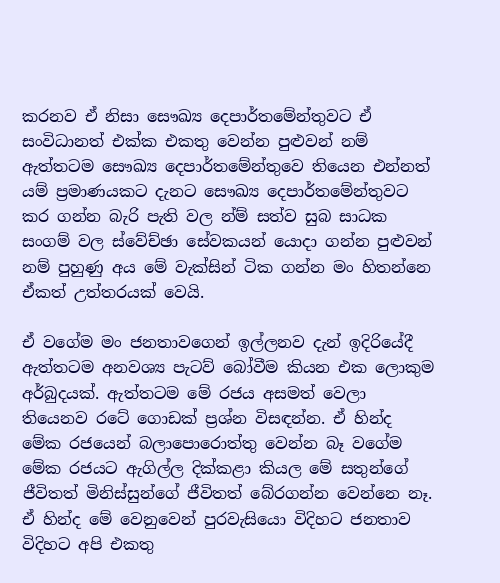කරනව ඒ නිසා සෞඛ්‍ය දෙපාර්තමේන්තුවට ඒ සංවිධානත් එක්ක එකතු වෙන්න පුළුවන් නම් ඇත්තටම සෞඛ්‍ය දෙපාර්තමේන්තුවෙ තියෙන එන්නත් යම් ප්‍රමාණයකට දැනට සෞඛ්‍ය දෙපාර්තමේන්තුවට කර ගන්න බැරි පැති වල න්ම් සත්ව සුබ සාධක සංගම් වල ස්වේච්ඡා සේවකයන් යොදා ගන්න පුළුවන් නම් පුහුණු අය මේ වැක්සින් ටික ගන්න මං හිතන්නෙ ඒකත් උත්තරයක් වෙයි.

ඒ වගේම මං ජනතාවගෙන් ඉල්ලනව දැන් ඉදිරියේදී ඇත්තටම අනවශ්‍ය පැටව් බෝවීම කියන එක ලොකුම අර්බුදයක්. ඇත්තටම මේ රජය අසමත් වෙලා තියෙනව රටේ ගොඩක් ප්‍රශ්න විසඳන්න. ඒ හින්ද මේක රජයෙන් බලාපොරොත්තු වෙන්න බෑ වගේම මේක රජයට ඇගිල්ල දික්කළා කියල මේ සතුන්ගේ ජීවිතත් මිනිස්සුන්ගේ ජීවිතත් බේරගන්න වෙන්නෙ නෑ. ඒ හින්ද මේ වෙනුවෙන් පුරවැසියො විදිහට ජනතාව විදිහට අපි එකතු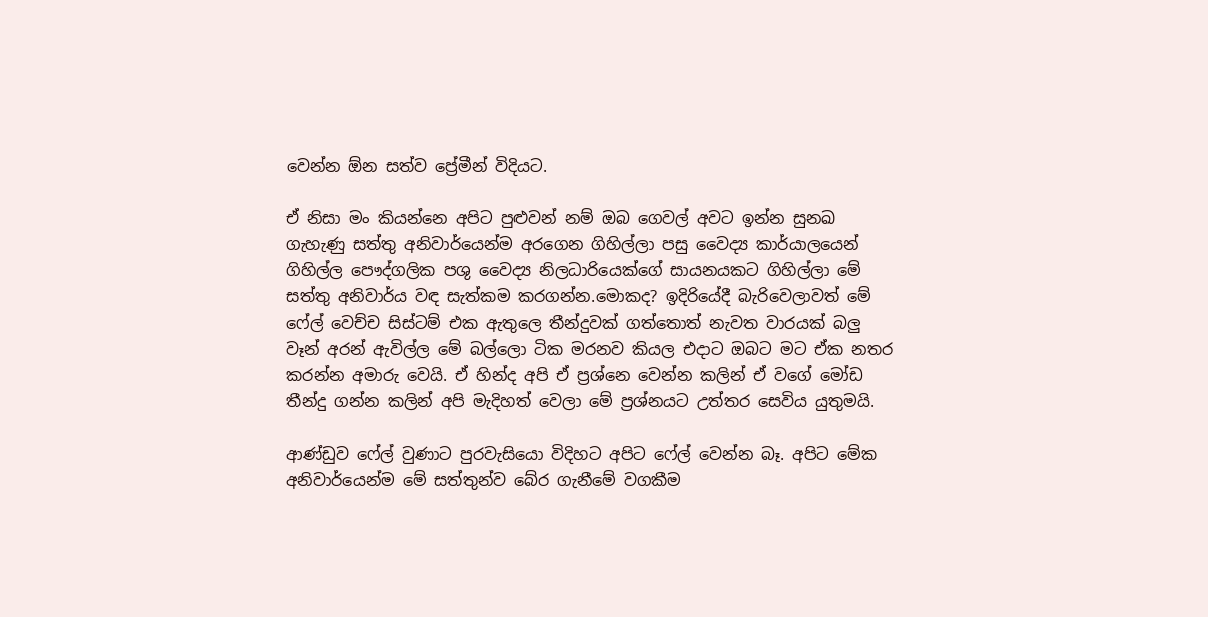වෙන්න ඕන සත්ව ප්‍රේමීන් විදියට.

ඒ නිසා මං කියන්නෙ අපිට පුළුවන් නම් ඔබ ගෙවල් අවට ඉන්න සුනඛ ගැහැණු සත්තු අනිවාර්යෙන්ම අරගෙන ගිහිල්ලා පසු වෛද්‍ය කාර්යාලයෙන් ගිහිල්ල පෞද්ගලික පශු වෛද්‍ය නිලධාරියෙක්ගේ සායනයකට ගිහිල්ලා මේ සත්තු අනිවාර්ය වඳ සැත්කම කරගන්න.මොකද? ඉදිරියේදී බැරිවෙලාවත් මේ ෆේල් වෙච්ච සිස්ටම් එක ඇතුලෙ තීන්දුවක් ගත්තොත් නැවත වාරයක් බලු වෑන් අරන් ඇවිල්ල මේ බල්ලො ටික මරනව කියල එදාට ඔබට මට ඒක නතර කරන්න අමාරු වෙයි. ඒ හින්ද අපි ඒ ප්‍රශ්නෙ වෙන්න කලින් ඒ වගේ මෝඩ තීන්දු ගන්න කලින් අපි මැදිහත් වෙලා මේ ප්‍රශ්නයට උත්තර සෙවිය යුතුමයි.

ආණ්ඩුව ෆේල් වුණාට පුරවැසියො විදිහට අපිට ෆේල් වෙන්න බෑ. අපිට මේක අනිවාර්යෙන්ම මේ සත්තුන්ව බේර ගැනීමේ වගකීම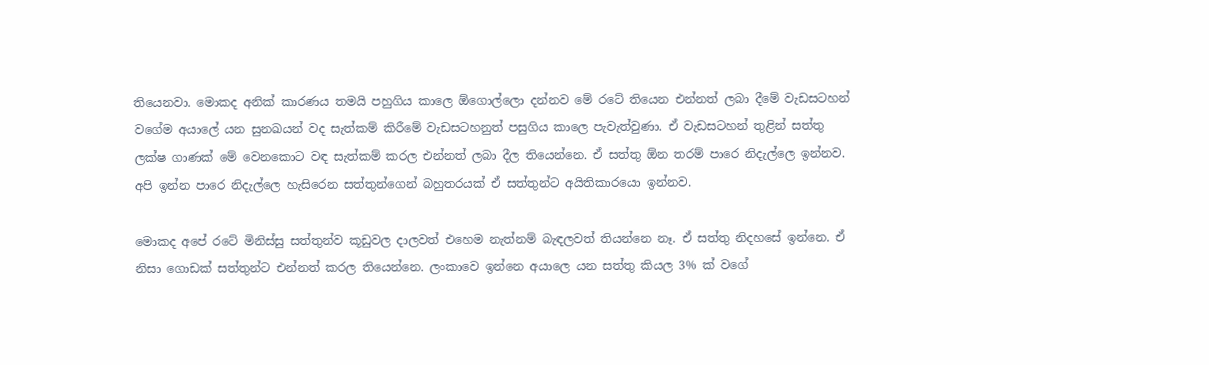තියෙනවා. මොකද අනික් කාරණය තමයි පහුගිය කාලෙ ඕගොල්ලො දන්නව මේ රටේ තියෙන එන්නත් ලබා දීමේ වැඩසටහන් වගේම අයාලේ යන සුනඛයන් වද සැත්කම් කිරීමේ වැඩසටහනුත් පසුගිය කාලෙ පැවැත්වුණා. ඒ වැඩසටහන් තුළින් සත්තු ලක්ෂ ගාණක් මේ වෙනකොට වඳ සැත්කම් කරල එන්නත් ලබා දීල තියෙන්නෙ. ඒ සත්තු ඕන තරම් පාරෙ නිදැල්ලෙ ඉන්නව. අපි ඉන්න පාරෙ නිදැල්ලෙ හැසිරෙන සත්තුන්ගෙන් බහුතරයක් ඒ සත්තුන්ට අයිතිකාරයො ඉන්නව.

මොකද අපේ රටේ මිනිස්සු සත්තුන්ව කූඩුවල දාලවත් එහෙම නැත්නම් බැඳලවත් තියන්නෙ නෑ. ඒ සත්තු නිදහසේ ඉන්නෙ. ඒ නිසා ගොඩක් සත්තුන්ට එන්නත් කරල තියෙන්නෙ. ලංකාවෙ ඉන්නෙ අයාලෙ යන සත්තු කියල 3% ක් වගේ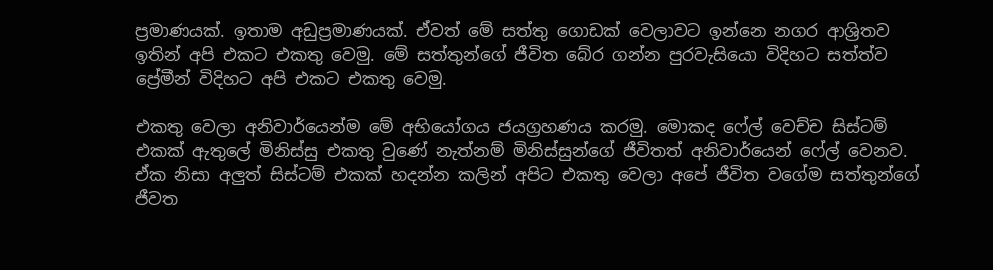ප්‍රමාණයක්. ඉතාම අඩුප්‍රමාණයක්. ඒවත් මේ සත්තු ගොඩක් වෙලාවට ඉන්නෙ නගර ආශ්‍රිතව ඉතින් අපි එකට එකතු වෙමු. මේ සත්තුන්ගේ ජීවිත බේර ගන්න පුරවැසියො විදිහට සත්ත්ව ප්‍රේමීන් විදිහට අපි එකට එකතු වෙමු.

එකතු වෙලා අනිවාර්යෙන්ම මේ අභියෝගය ජයග්‍රහණය කරමු. මොකද ෆේල් වෙච්ච සිස්ටම් එකක් ඇතුලේ මිනිස්සු එකතු වුණේ නැත්නම් මිනිස්සුන්ගේ ජීවිතත් අනිවාර්යෙන් ෆේල් වෙනව. ඒක නිසා අලුත් සිස්ටම් එකක් හදන්න කලින් අපිට එකතු වෙලා අපේ ජීවිත වගේම සත්තුන්ගේ ජීවත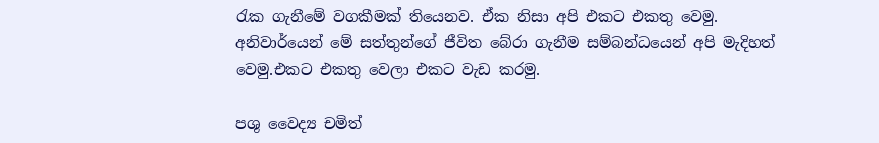රැක ගැනීමේ වගකීමක් තියෙනව. ඒක නිසා අපි එකට එකතු වෙමු. අනිවාර්යෙන් මේ සත්තුන්ගේ ජීවිත බේරා ගැනීම සම්බන්ධයෙන් අපි මැදිහත් වෙමු.එකට එකතු වෙලා එකට වැඩ කරමු.

පශු වෛද්‍ය චමිත්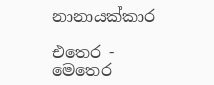නානායක්කාර

එතෙර - මෙතෙර